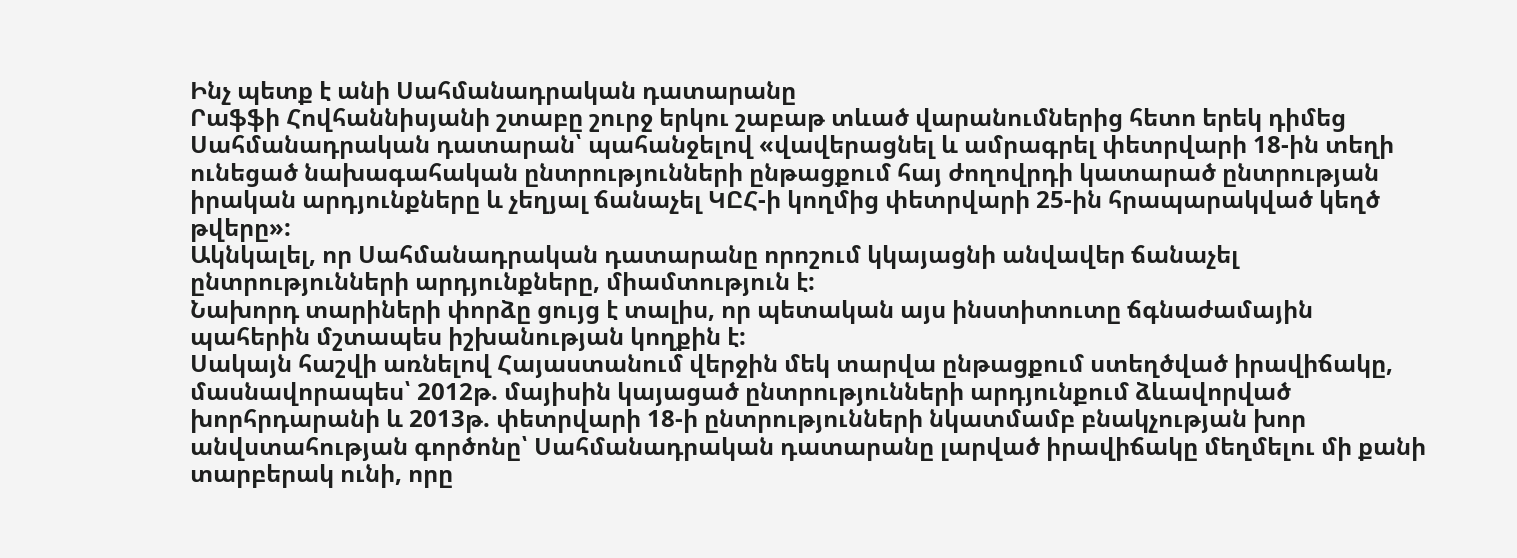Ինչ պետք է անի Սահմանադրական դատարանը
Րաֆֆի Հովհաննիսյանի շտաբը շուրջ երկու շաբաթ տևած վարանումներից հետո երեկ դիմեց Սահմանադրական դատարան՝ պահանջելով «վավերացնել և ամրագրել փետրվարի 18-ին տեղի ունեցած նախագահական ընտրությունների ընթացքում հայ ժողովրդի կատարած ընտրության իրական արդյունքները և չեղյալ ճանաչել ԿԸՀ-ի կողմից փետրվարի 25-ին հրապարակված կեղծ թվերը»:
Ակնկալել, որ Սահմանադրական դատարանը որոշում կկայացնի անվավեր ճանաչել ընտրությունների արդյունքները, միամտություն է:
Նախորդ տարիների փորձը ցույց է տալիս, որ պետական այս ինստիտուտը ճգնաժամային պահերին մշտապես իշխանության կողքին է:
Սակայն հաշվի առնելով Հայաստանում վերջին մեկ տարվա ընթացքում ստեղծված իրավիճակը, մասնավորապես՝ 2012թ. մայիսին կայացած ընտրությունների արդյունքում ձևավորված խորհրդարանի և 2013թ. փետրվարի 18-ի ընտրությունների նկատմամբ բնակչության խոր անվստահության գործոնը՝ Սահմանադրական դատարանը լարված իրավիճակը մեղմելու մի քանի տարբերակ ունի, որը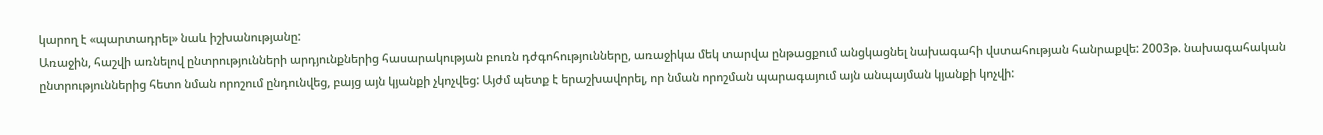կարող է «պարտադրել» նաև իշխանությանը:
Առաջին, հաշվի առնելով ընտրությունների արդյունքներից հասարակության բուռն դժգոհությունները, առաջիկա մեկ տարվա ընթացքում անցկացնել նախագահի վստահության հանրաքվե: 2003թ. նախագահական ընտրություններից հետո նման որոշում ընդունվեց, բայց այն կյանքի չկոչվեց: Այժմ պետք է երաշխավորել, որ նման որոշման պարագայում այն անպայման կյանքի կոչվի: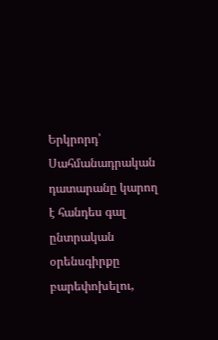Երկրորդ՝ Սահմանադրական դատարանը կարող է հանդես գալ ընտրական օրենսգիրքը բարեփոխելու,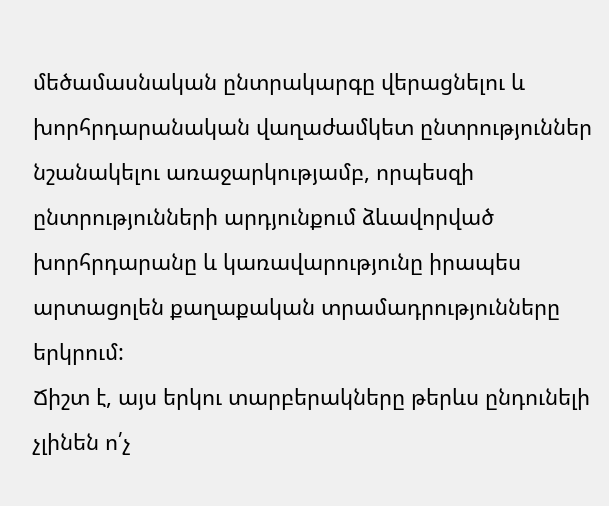մեծամասնական ընտրակարգը վերացնելու և խորհրդարանական վաղաժամկետ ընտրություններ նշանակելու առաջարկությամբ, որպեսզի ընտրությունների արդյունքում ձևավորված խորհրդարանը և կառավարությունը իրապես արտացոլեն քաղաքական տրամադրությունները երկրում:
Ճիշտ է, այս երկու տարբերակները թերևս ընդունելի չլինեն ո՛չ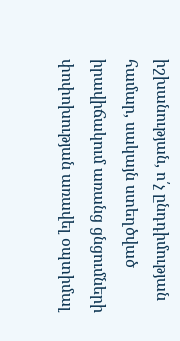իշխանության, ո՛չ ընդդիմության համար, սակայն ստեղծված իրավիճակում առանց ցնցումների փոփոխության առավել օպտիմալ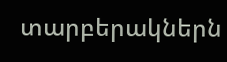տարբերակներն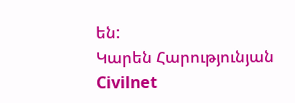են:
Կարեն Հարությունյան
Civilnet